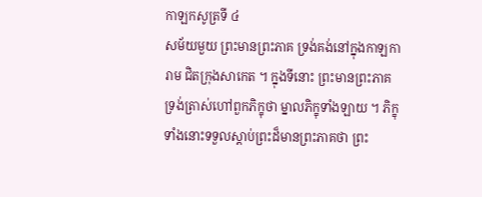កាឡកសូត្រទី ៤
សម័យមួយ ព្រះមានព្រះភាគ ទ្រង់គង់នៅក្នុងកាឡការាម ជិតក្រុងសាកេត ។ ក្នុងទីនោះ ព្រះមានព្រះភាគទ្រង់ត្រាស់ហៅពួកភិក្ខុថា ម្នាលភិក្ខុទាំងឡាយ ។ ភិក្ខុទាំងនោះទទួលស្តាប់ព្រះដ៏មានព្រះភាគថា ព្រះ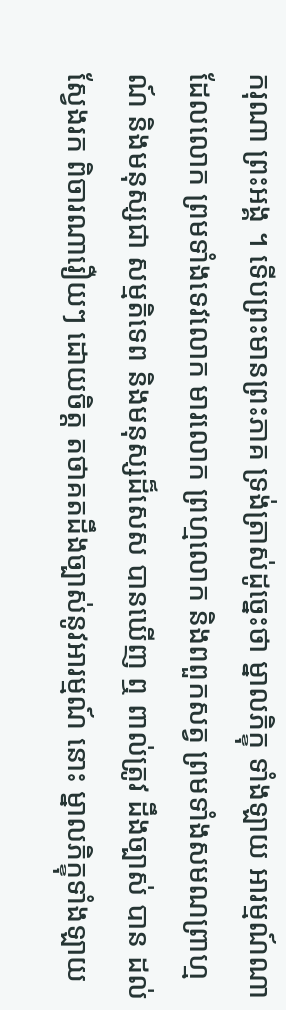ករុណា ព្រះអង្គ ។ ទើបព្រះមានព្រះភាគ ទ្រង់ត្រាស់ដូច្នេះថា ម្នាលភិក្ខុ ទាំងឡាយ អារម្មណ៍ណា ដែលលោក ព្រមទាំងទេវលោក មារលោក ព្រហ្មលោក និងពពួកសត្វ ព្រមទាំងសមណព្រាហ្មណ៍ និងមនុស្សជា សម្មតិទេព និងមនុស្សដ៏សេស បានឃើញ ឮ ពាល់ត្រូវ ដឹងច្បាស់ បាន ដល់ ស្វែងរក ពិចារណារឿយៗ ដោយចិត្ត តថាគតដឹងច្បាស់នូវអារម្មណ៍ នោះ ម្នាលភិក្ខុទាំងឡាយ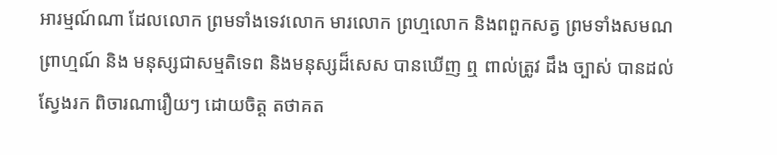អារម្មណ៍ណា ដែលលោក ព្រមទាំងទេវលោក មារលោក ព្រហ្មលោក និងពពួកសត្វ ព្រមទាំងសមណព្រាហ្មណ៍ និង មនុស្សជាសម្មតិទេព និងមនុស្សដ៏សេស បានឃើញ ឮ ពាល់ត្រូវ ដឹង ច្បាស់ បានដល់ ស្វែងរក ពិចារណារឿយៗ ដោយចិត្ត តថាគត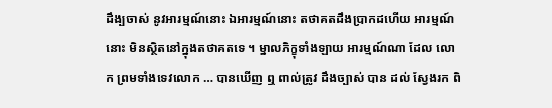ដឹង្បចាស់ នូវអារម្មណ៍នោះ ឯអារម្មណ៍នោះ តថាគតដឹងប្រាកដហើយ អារម្មណ៍នោះ មិនស្ថិតនៅក្នុងតថាគតទេ ។ ម្នាលភិក្ខុទាំងឡាយ អារម្មណ៍ណា ដែល លោក ព្រមទាំងទេវលោក … បានឃើញ ឮ ពាល់ត្រូវ ដឹងច្បាស់ បាន ដល់ ស្វែងរក ពិ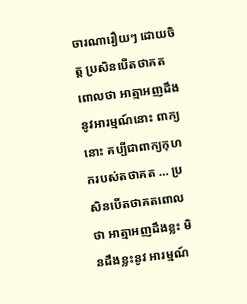ចារណារឿយៗ ដោយចិត្ត ប្រសិនបើតថាគតពោលថា អាត្មាអញដឹងនូវអារម្មណ៍នោះ ពាក្យនោះ គប្បីជាពាក្យកុហករបស់តថាគត … ប្រសិនបើតថាគតពោលថា អាត្មាអញដឹងខ្លះ មិនដឹងខ្លះនូវ អារម្មណ៍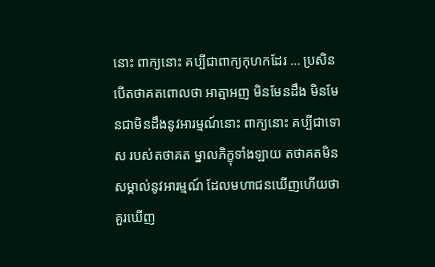នោះ ពាក្យនោះ គប្បីជាពាក្យកុហកដែរ … ប្រសិនបើតថាគតពោលថា អាត្មាអញ មិនមែនដឹង មិនមែនជាមិនដឹងនូវអារម្មណ៍នោះ ពាក្យនោះ គប្បីជាទោស របស់តថាគត ម្នាលភិក្ខុទាំងឡាយ តថាគតមិនសម្គាល់នូវអារម្មណ៍ ដែលមហាជនឃើញហើយថា គួរឃើញ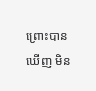ព្រោះបានឃើញ មិន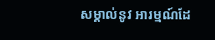សម្គាល់នូវ អារម្មណ៍ដែ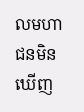លមហាជនមិនឃើញ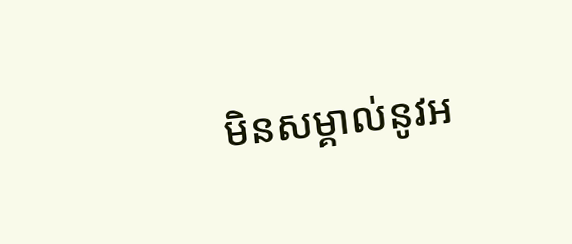មិនសម្គាល់នូវអ